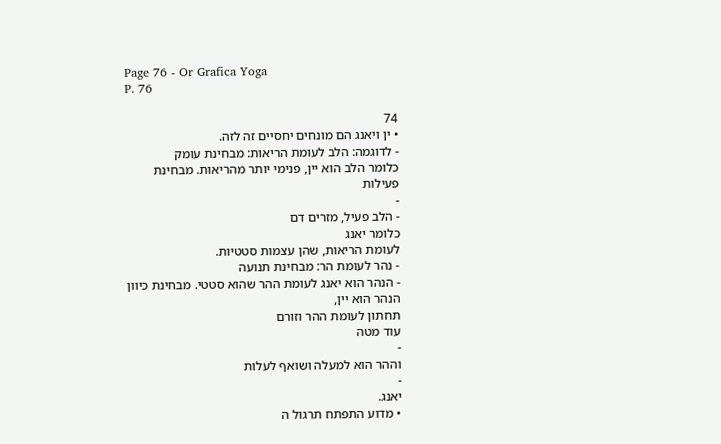Page 76 - Or Grafica Yoga
P. 76

74
• ין ויאנג הם מונחים יחסיים זה לזה.
- לדוגמה: הלב לעומת הריאות: מבחינת עומק
כלומר הלב הוא יין, פנימי יותר מהריאות. מבחינת
פעילות
-
- הלב פעיל, מזרים דם
כלומר יאנג
לעומת הריאות, שהן עצמות סטטיות.
- נהר לעומת הר: מבחינת תנועה
- הנהר הוא יאנג לעומת ההר שהוא סטטי. מבחינת כיוון
הנהר הוא יין,
תחתון לעומת ההר וזורם
עוד מטה
-
וההר הוא למעלה ושואף לעלות
-
יאנג.
• מדוע התפתח תרגול ה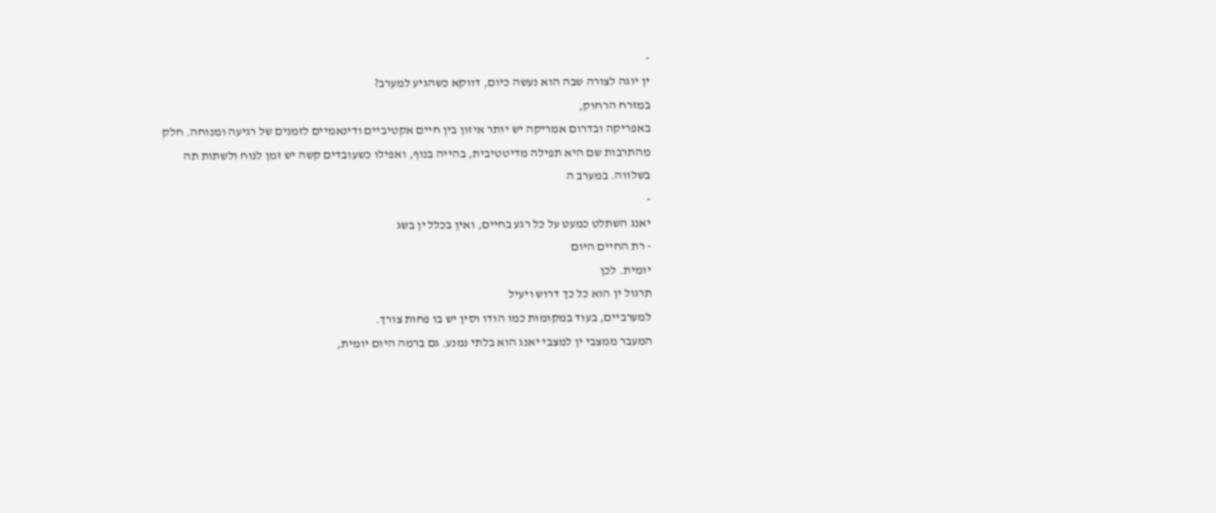-
ין יוגה לצורה שבה הוא נעשה כיום, דווקא כשהגיע למערב?
במזרח הרחוק,
באפריקה ובדרום אמריקה יש יותר איזון בין חיים אקטיביים ודינאמיים לזמנים של רגיעה ומנוחה. חלק
מהתרבות שם היא תפילה מדיטטיבית, בהייה בנוף, ואפילו כשעובדים קשה יש זמן לנוח ולשתות תה
בשלווה. במערב ה
-
יאנג השתלט כמעט על כל רגע בחיים, ואין בכלל ין בשג
- רת החיים היום
יומית. לכן
תרגול ין הוא כל כך דרוש ויעיל
למערביים, בעוד במקומות כמו הודו וסין יש בו פחות צורך.
המעבר ממצבי ין למצבי יאנג הוא בלתי נמנע. גם ברמה היום יומית,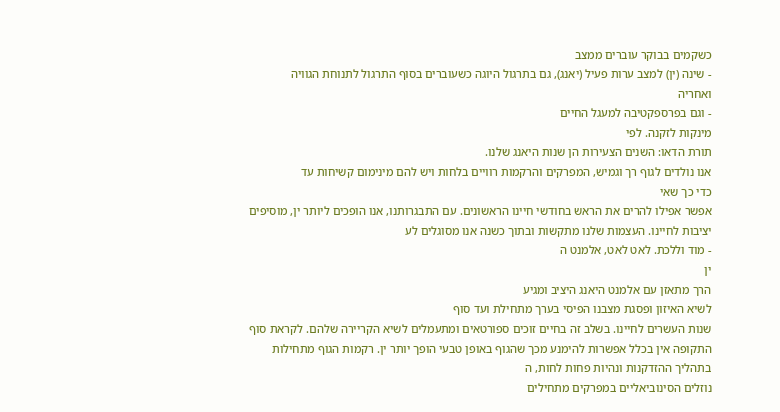כשקמים בבוקר עוברים ממצב
- שינה (ין) למצב ערות פעיל (יאנג), גם בתרגול היוגה כשעוברים בסוף התרגול לתנוחת הגוויה
ואחריה
- וגם בפרספקטיבה למעגל החיים
מינקות לזקנה. לפי
תורת הדאו: השנים הצעירות הן שנות היאנג שלנו.
אנו נולדים לגוף רך וגמיש, המפרקים והרקמות רוויים בלחות ויש להם מינימום קשיחות עד
כדי כך שאי
אפשר אפילו להרים את הראש בחודשי חיינו הראשונים. עם התבגרותנו, אנו הופכים ליותר ין, מוסיפים
יציבות לחיינו. העצמות שלנו מתקשות ובתוך כשנה אנו מסוגלים לע
- מוד וללכת. לאט לאט, אלמנט ה
ין
הרך מתאזן עם אלמנט היאנג היציב ומגיע
לשיא האיזון ופסגת מצבנו הפיסי בערך מתחילת ועד סוף
שנות העשרים לחיינו. בשלב זה בחיים זוכים ספורטאים ומתעמלים לשיא הקריירה שלהם. לקראת סוף
התקופה אין בכלל אפשרות להימנע מכך שהגוף באופן טבעי הופך יותר ין. רקמות הגוף מתחילות
בתהליך ההזדקנות ונהיות פחות לחות, ה
נוזלים הסינוביאליים במפרקים מתחילים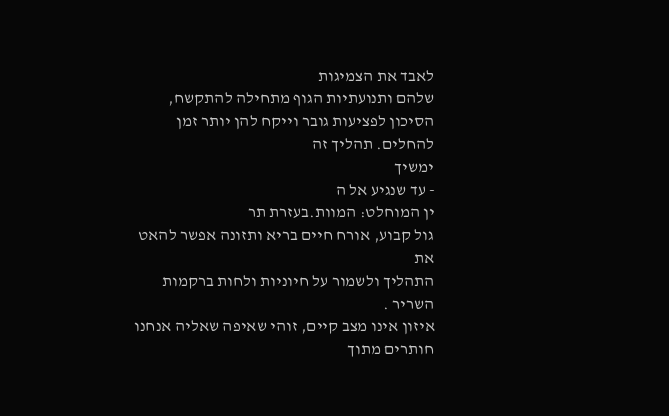לאבד את הצמיגות
שלהם ותנועתיות הגוף מתחילה להתקשח, הסיכון לפציעות גובר וייקח להן יותר זמן להחלים. תהליך זה
ימשיך
- עד שנגיע אל ה
ין המוחלט: המוות.בעזרת תר
גול קבוע, אורח חיים בריא ותזונה אפשר להאט את
התהליך ולשמור על חיוניות ולחות ברקמות השריר .
איזון אינו מצב קיים, זוהי שאיפה שאליה אנחנו חותרים מתוך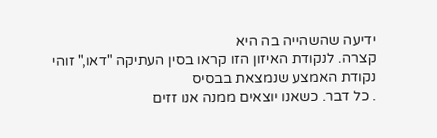ידיעה שהשהייה בה היא
קצרה. לנקודת האיזון הזו קראו בסין העתיקה "דאו," זוהי נקודת האמצע שנמצאת בבסיס
. כל דבר. כשאנו יוצאים ממנה אנו זזים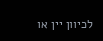לכיוון יין או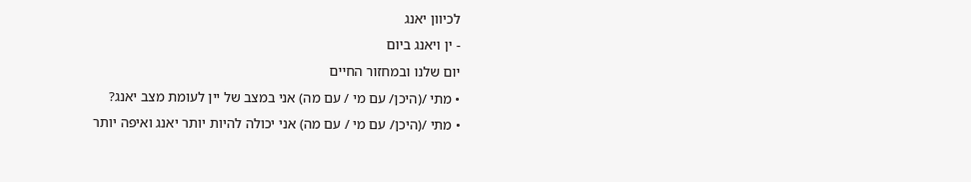לכיוון יאנג
- ין ויאנג ביום
יום שלנו ובמחזור החיים
• מתי /(היכן/ עם מי / עם מה) אני במצב של יין לעומת מצב יאנג?
• מתי /(היכן/ עם מי / עם מה) אני יכולה להיות יותר יאנג ואיפה יותר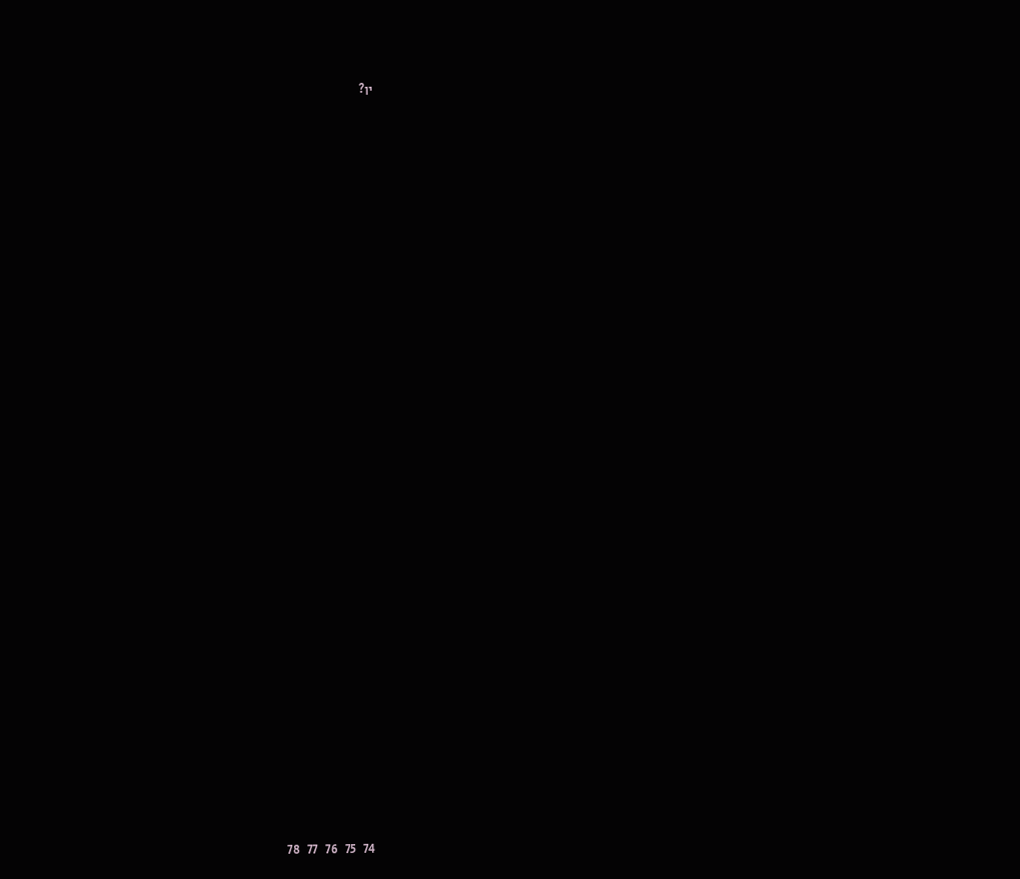ין?





































   74   75   76   77   78